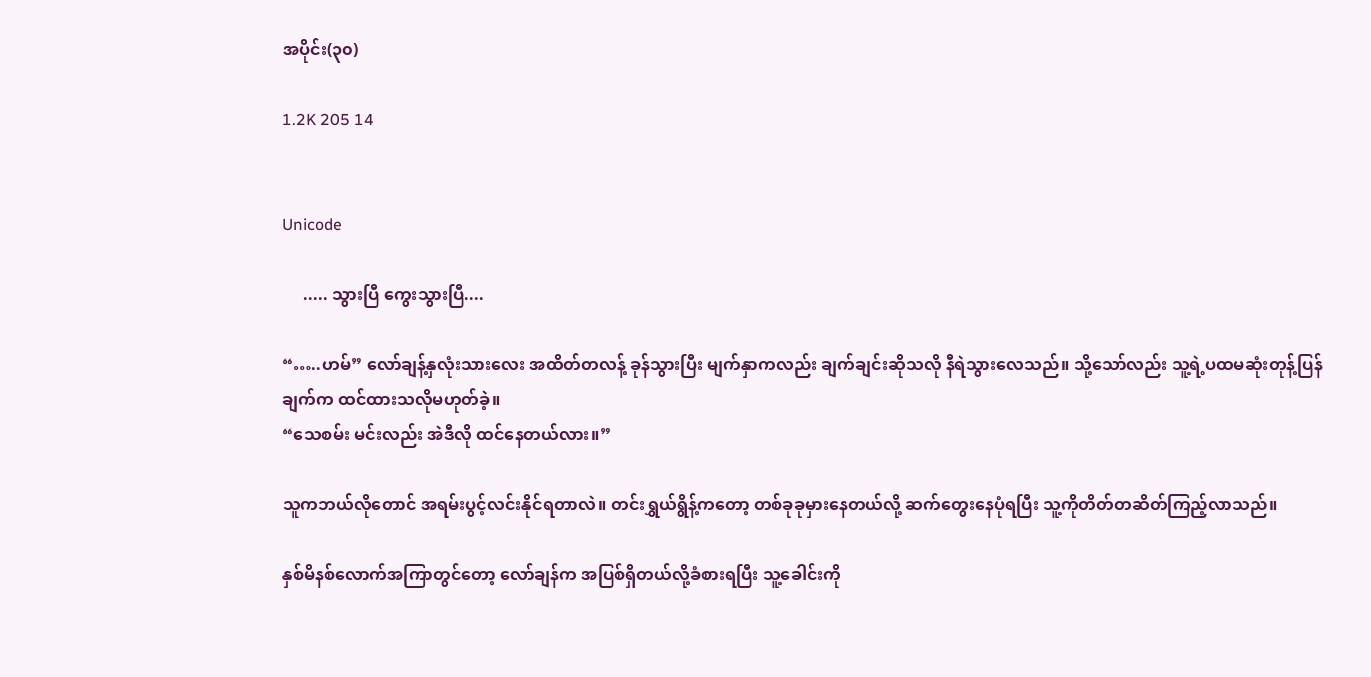အပိုင်း(၃၀)

1.2K 205 14


Unicode

     ..... သွားပြီ ကွေးသွားပြီ....

“…..ဟမ်” လော်ချန့်နှလုံးသားလေး အထိတ်တလန့် ခုန်သွားပြီး မျက်နှာကလည်း ချက်ချင်းဆိုသလို နီရဲသွားလေသည်။ သို့သော်လည်း သူ့ရဲ့ပထမဆုံးတုန့်ပြန်ချက်က ထင်ထားသလိုမဟုတ်ခဲ့။
“သေစမ်း မင်းလည်း အဲဒီလို ထင်နေတယ်လား။”

သူကဘယ်လိုတောင် အရမ်းပွင့်လင်းနိုင်ရတာလဲ။ တင်းရွှယ်ရွိန့်ကတော့ တစ်ခုခုမှားနေတယ်လို့ ဆက်တွေးနေပုံရပြီး သူ့ကိုတိတ်တဆိတ်ကြည့်လာသည်။

နှစ်မိနစ်လောက်အကြာတွင်တော့ လော်ချန်က အပြစ်ရှိတယ်လို့ခံစားရပြီး သူ့ခေါင်းကို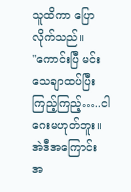သူထိကာ ပြောလိုက်သည်။
"ကောင်းပြီ မင်းသေချာထပ်ပြီးကြည့်ကြည့်…..ငါဂေးမဟုတ်ဘူး။ အဲဒီအကြောင်း အ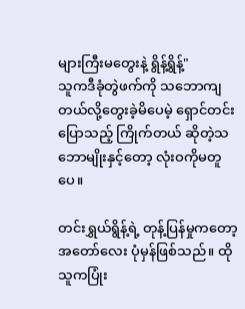များကြီးမတွေးနဲ့ ရွိန့်ရွိန့်"
သူကဒီခုံတွဲဖက်ကို သဘောကျတယ်လို့တွေးခဲ့မိပေမဲ့ ရှောင်တင်းပြောသည့် ကြိုက်တယ် ဆိုတဲ့သဘောမျိုးနှင့်တော့ လုံးဝကိုမတူပေ။

တင်းရွှယ်ရွိန့်ရဲ့ တုန့်ပြန်မှုကတော့ အတော်လေး ပုံမှန်ဖြစ်သည်။ ထိုသူကပြုံး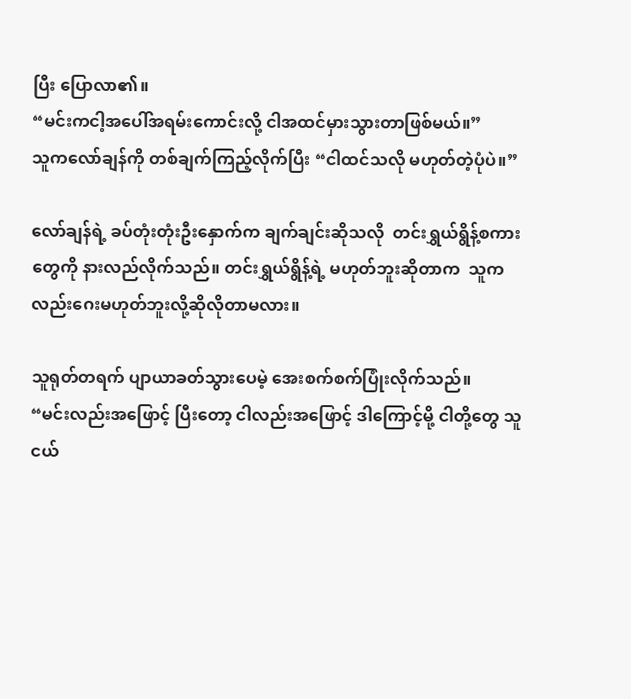ပြီး ပြောလာ၏။
“မင်းကငါ့အပေါ်အရမ်းကောင်းလို့ ငါအထင်မှားသွားတာဖြစ်မယ်။”
သူကလော်ချန်ကို တစ်ချက်ကြည့်လိုက်ပြီး “ငါထင်သလို မဟုတ်တဲ့ပုံပဲ။”

လော်ချန်ရဲ့ ခပ်တုံးတုံးဦးနှောက်က ချက်ချင်းဆိုသလို  တင်းရွှယ်ရွိန့်စကားတွေကို နားလည်လိုက်သည်။ တင်းရွှယ်ရွိန့်ရဲ့ မဟုတ်ဘူးဆိုတာက  သူကလည်းဂေးမဟုတ်ဘူးလို့ဆိုလိုတာမလား။

သူရုတ်တရက် ပျာယာခတ်သွားပေမဲ့ အေးစက်စက်ပြုံးလိုက်သည်။
“မင်းလည်းအဖြောင့် ပြီးတော့ ငါလည်းအဖြောင့် ဒါကြောင့်မို့ ငါတို့တွေ သူငယ်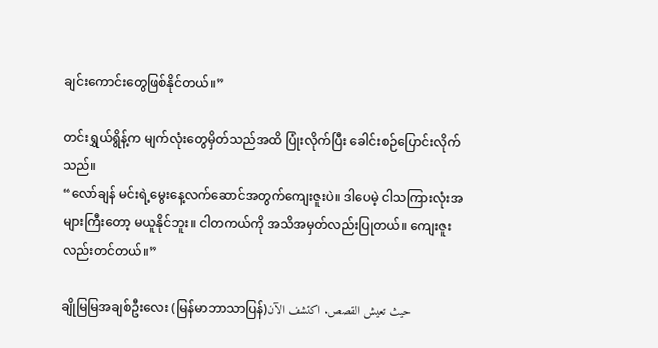ချင်းကောင်းတွေဖြစ်နိုင်တယ်။”

တင်းရွှယ်ရွိန့်က မျက်လုံးတွေမှိတ်သည်အထိ ပြုံးလိုက်ပြီး ခေါင်းစဉ်ပြောင်းလိုက်သည်။
“လော်ချန် မင်းရဲ့မွေးနေ့လက်ဆောင်အတွက်ကျေးဇူးပဲ။ ဒါပေမဲ့ ငါသကြားလုံးအများကြီးတော့ မယူနိုင်ဘူး။ ငါတကယ်ကို အသိအမှတ်လည်းပြုတယ်။ ကျေးဇူးလည်းတင်တယ်။”

ချိုမြမြအချစ်ဦးလေး (မြန်မာဘာသာပြန်)حيث تعيش القصص. اكتشف الآن